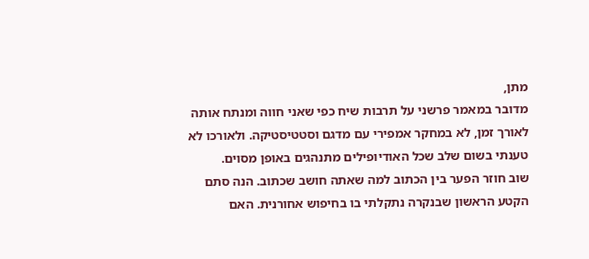מתן,
מדובר במאמר פרשני על תרבות שיח כפי שאני חווה ומנתח אותה לאורך זמן, לא במחקר אמפירי עם מדגם וסטטיסטיקה. ולאורכו לא טענתי בשום שלב שכל האודיופילים מתנהגים באופן מסוים.
שוב חוזר הפער בין הכתוב למה שאתה חושב שכתוב. הנה סתם הקטע הראשון שבנקרה נתקלתי בו בחיפוש אחורנית. האם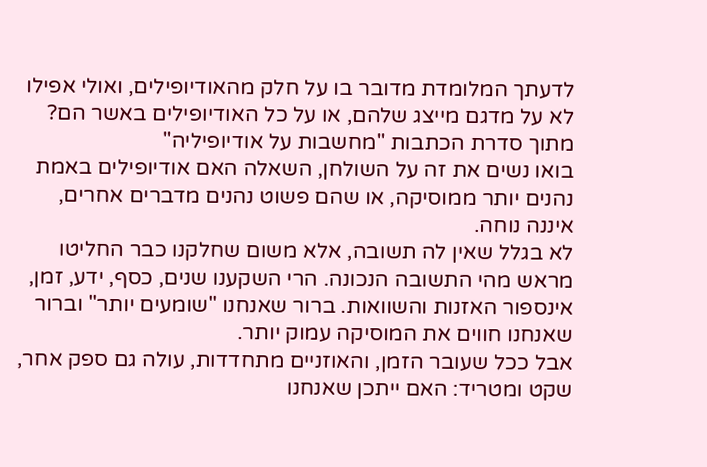לדעתך המלומדת מדובר בו על חלק מהאודיופילים, ואולי אפילו לא על מדגם מייצג שלהם, או על כל האודיופילים באשר הם?
מתוך סדרת הכתבות "מחשבות על אודיופיליה"
בואו נשים את זה על השולחן, השאלה האם אודיופילים באמת נהנים יותר ממוסיקה, או שהם פשוט נהנים מדברים אחרים, איננה נוחה.
לא בגלל שאין לה תשובה, אלא משום שחלקנו כבר החליטו מראש מהי התשובה הנכונה. הרי השקענו שנים, כסף, ידע, זמן, אינספור האזנות והשוואות. ברור שאנחנו "שומעים יותר" וברור שאנחנו חווים את המוסיקה עמוק יותר.
אבל ככל שעובר הזמן, והאוזניים מתחדדות, עולה גם ספק אחר, שקט ומטריד: האם ייתכן שאנחנו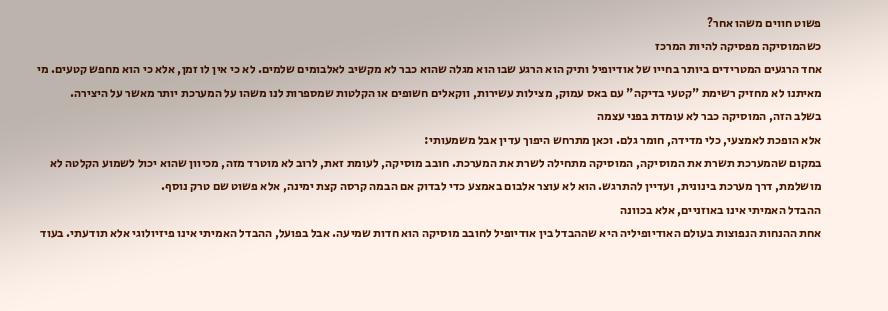פשוט חווים משהו אחר?
כשהמוסיקה מפסיקה להיות המרכז
אחד הרגעים המטרידים ביותר בחייו של אודיופיל ותיק הוא הרגע שבו הוא מגלה שהוא כבר לא מקשיב לאלבומים שלמים. לא כי אין לו זמן, אלא כי הוא מחפש קטעים. מי מאיתנו לא מחזיק רשימת "קטעי בדיקה" עם באס עמוק, מצילות עשירות, ווקאלים חשופים או הקלטות שמספרות לנו משהו על המערכת יותר מאשר על היצירה.
בשלב הזה, המוסיקה כבר לא עומדת בפני עצמה
אלא הופכת לאמצעי, כלי מדידה, חומר גלם. וכאן מתרחש היפוך עדין אבל משמעותי:
במקום שהמערכת תשרת את המוסיקה, המוסיקה מתחילה לשרת את המערכת. חובב מוסיקה, לעומת זאת, לרוב לא מוטרד מזה, מכיוון שהוא יכול לשמוע הקלטה לא מושלמת, דרך מערכת בינונית, ועדיין להתרגש. הוא לא עוצר אלבום באמצע כדי לבדוק אם הבמה קרסה קצת ימינה, אלא פשוט שם טרק נוסף.
ההבדל האמיתי אינו באוזניים, אלא בכוונה
אחת ההנחות הנפוצות בעולם האודיופיליה היא שההבדל בין אודיופיל לחובב מוסיקה הוא חדות שמיעה. אבל בפועל, ההבדל האמיתי אינו פיזיולוגי אלא תודעתי. בעוד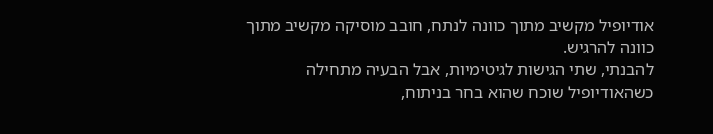אודיופיל מקשיב מתוך כוונה לנתח, חובב מוסיקה מקשיב מתוך כוונה להרגיש.
להבנתי, שתי הגישות לגיטימיות, אבל הבעיה מתחילה כשהאודיופיל שוכח שהוא בחר בניתוח,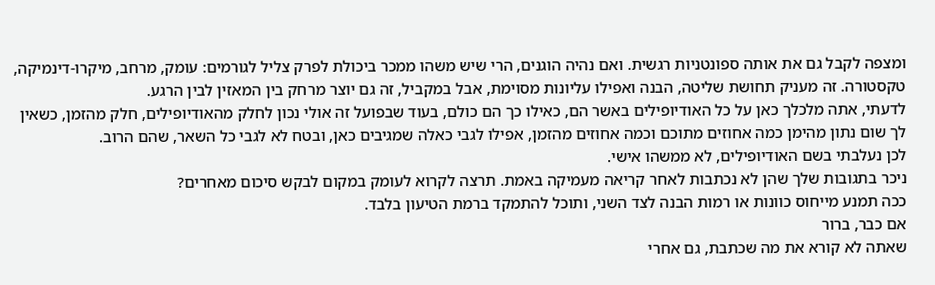ומצפה לקבל גם את אותה ספונטניות רגשית. ואם נהיה הוגנים, הרי שיש משהו ממכר ביכולת לפרק צליל לגורמים: עומק, מרחב, מיקרו-דינמיקה, טקסטורה. זה מעניק תחושת שליטה, הבנה ואפילו עליונות מסוימת, אבל במקביל, זה גם יוצר מרחק בין המאזין לבין הרגע.
לדעתי, אתה מלכלך כאן על כל האודיופילים באשר הם, כאילו כך הם כולם, בעוד שבפועל זה אולי נכון לחלק מהאודיופילים, חלק מהזמן, כשאין לך שום נתון מהימן כמה אחוזים מתוכם וכמה אחוזים מהזמן, אפילו לגבי כאלה שמגיבים כאן, ובטח לא לגבי כל השאר, שהם הרוב.
לכן נעלבתי בשם האודיופילים, לא ממשהו אישי.
ניכר בתגובות שלך שהן לא נכתבות לאחר קריאה מעמיקה באמת. תרצה לקרוא לעומק במקום לבקש סיכום מאחרים?
ככה תמנע מייחוס כוונות או רמות הבנה לצד השני, ותוכל להתמקד ברמת הטיעון בלבד.
אם כבר, ברור
שאתה לא קורא את מה שכתבת, גם אחרי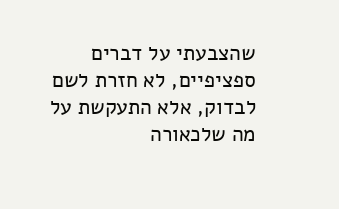שהצבעתי על דברים ספציפיים, לא חזרת לשם לבדוק, אלא התעקשת על מה שלכאורה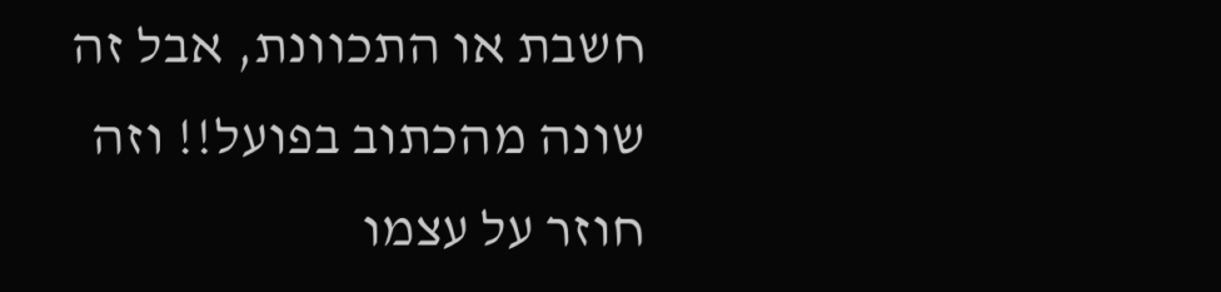חשבת או התכוונת, אבל זה שונה מהכתוב בפועל!! וזה חוזר על עצמו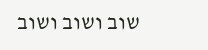שוב ושוב ושוב